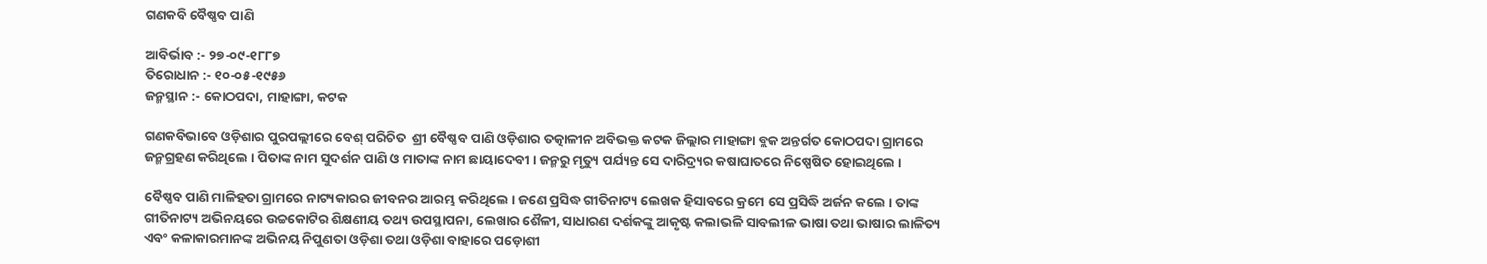ଗଣକବି ବୈଷ୍ଣବ ପାଣି

ଆବିର୍ଭାବ :- ୨୭-୦୯-୧୮୮୭
ତିରୋଧାନ :- ୧୦-୦୫-୧୯୫୬
ଜନ୍ମସ୍ଥାନ :- କୋଠପଦା, ମାହାଙ୍ଗା, କଟକ

ଗଣକବିଭାବେ ଓଡ଼ିଶାର ପୁରପଲ୍ଲୀରେ ବେଶ୍ ପରିଚିତ  ଶ୍ରୀ ବୈଷ୍ଣବ ପାଣି ଓଡ଼ିଶାର ତତ୍କାଳୀନ ଅବିଭକ୍ତ କଟକ ଜିଲ୍ଲାର ମାହାଙ୍ଗା ବ୍ଲକ ଅନ୍ତର୍ଗତ କୋଠପଦା ଗ୍ରାମରେ ଜନ୍ମଗ୍ରହଣ କରିଥିଲେ । ପିତାଙ୍କ ନାମ ସୁଦର୍ଶନ ପାଣି ଓ ମାତାଙ୍କ ନାମ ଛାୟାଦେବୀ । ଜନ୍ମରୁ ମୃତ୍ୟୁ ପର୍ଯ୍ୟନ୍ତ ସେ ଦାରିଦ୍ର୍ୟର କଷାଘାତରେ ନିଷ୍ପେଷିତ ହୋଇଥିଲେ ।

ବୈଷ୍ଣବ ପାଣି ମାଳିହତା ଗ୍ରାମରେ ନାଟ୍ୟକାରର ଜୀବନର ଆରମ୍ଭ କରିଥିଲେ । ଜଣେ ପ୍ରସିଦ୍ଧ ଗୀତିନାଟ୍ୟ ଲେଖକ ହିସାବରେ କ୍ରମେ ସେ ପ୍ରସିଦ୍ଧି ଅର୍ଜନ କଲେ । ତାଙ୍କ ଗୀତିନାଟ୍ୟ ଅଭିନୟରେ ଉଚ୍ଚକୋଟିର ଶିକ୍ଷଣୀୟ ତଥ୍ୟ ଉପସ୍ଥାପନା, ଲେଖାର ଶୈଳୀ, ସାଧାରଣ ଦର୍ଶକଙ୍କୁ ଆକୃଷ୍ଟ କଲାଭଳି ସାବଲୀଳ ଭାଷା ତଥା ଭାଷାର ଲାଳିତ୍ୟ ଏବଂ କଳାକାରମାନଙ୍କ ଅଭିନୟ ନିପୁଣତା ଓଡ଼ିଶା ତଥା ଓଡ଼ିଶା ବାହାରେ ପଡ଼ୋଶୀ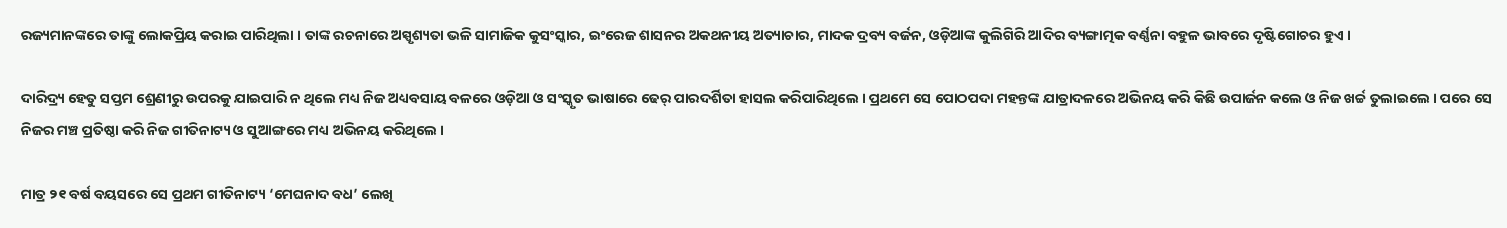ରଜ୍ୟମାନଙ୍କରେ ତାଙ୍କୁ ଲୋକପ୍ରିୟ କରାଇ ପାରିଥିଲା । ତାଙ୍କ ରଚନାରେ ଅସ୍ପୃଶ୍ୟତା ଭଳି ସାମାଜିକ କୁସଂସ୍କାର, ଇଂରେଜ ଶାସନର ଅକଥନୀୟ ଅତ୍ୟାଚାର, ମାଦକ ଦ୍ରବ୍ୟ ବର୍ଜନ, ଓଡ଼ିଆଙ୍କ କୁଲିଗିରି ଆଦିର ବ୍ୟଙ୍ଗାତ୍ମକ ବର୍ଣ୍ଣନା ବହୁଳ ଭାବରେ ଦୃଷ୍ଟିଗୋଚର ହୁଏ ।

ଦାରିଦ୍ର୍ୟ ହେତୁ ସପ୍ତମ ଶ୍ରେଣୀରୁ ଉପରକୁ ଯାଇପାରି ନ ଥିଲେ ମଧ୍ୟ ନିଜ ଅଧ୍ୟବସାୟ ବଳରେ ଓଡ଼ିଆ ଓ ସଂସ୍କୃତ ଭାଷାରେ ଢେର୍‍ ପାରଦର୍ଶିତା ହାସଲ କରିପାରିଥିଲେ । ପ୍ରଥମେ ସେ ପୋଠପଦା ମହନ୍ତଙ୍କ ଯାତ୍ରାଦଳରେ ଅଭିନୟ କରି କିଛି ଉପାର୍ଜନ କଲେ ଓ ନିଜ ଖର୍ଚ୍ଚ ତୁଲାଇଲେ । ପରେ ସେ ନିଜର ମଞ୍ଚ ପ୍ରତିଷ୍ଠା କରି ନିଜ ଗୀତିନାଟ୍ୟ ଓ ସୁଆଙ୍ଗରେ ମଧ୍ୟ ଅଭିନୟ କରିଥିଲେ ।

ମାତ୍ର ୨୧ ବର୍ଷ ବୟସରେ ସେ ପ୍ରଥମ ଗୀତିନାଟ୍ୟ ‘ମେଘନାଦ ବଧ’ ଲେଖି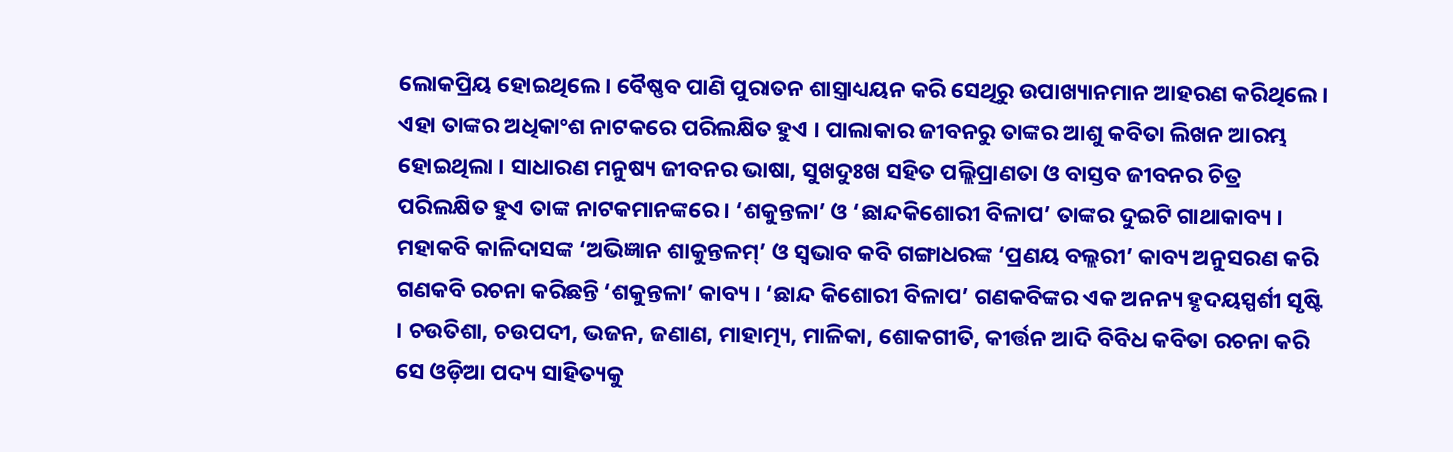ଲୋକପ୍ରିୟ ହୋଇଥିଲେ । ବୈଷ୍ଣବ ପାଣି ପୁରାତନ ଶାସ୍ତ୍ରାଧ୍ୟୟନ କରି ସେଥିରୁ ଉପାଖ୍ୟାନମାନ ଆହରଣ କରିଥିଲେ । ଏହା ତାଙ୍କର ଅଧିକାଂଶ ନାଟକରେ ପରିଲକ୍ଷିତ ହୁଏ । ପାଲାକାର ଜୀବନରୁ ତାଙ୍କର ଆଶୁ କବିତା ଲିଖନ ଆରମ୍ଭ ହୋଇଥିଲା । ସାଧାରଣ ମନୁଷ୍ୟ ଜୀବନର ଭାଷା, ସୁଖଦୁଃଖ ସହିତ ପଲ୍ଲିପ୍ରାଣତା ଓ ବାସ୍ତବ ଜୀବନର ଚିତ୍ର ପରିଲକ୍ଷିତ ହୁଏ ତାଙ୍କ ନାଟକମାନଙ୍କରେ । ‘ଶକୁନ୍ତଳା’ ଓ ‘ଛାନ୍ଦକିଶୋରୀ ବିଳାପ’ ତାଙ୍କର ଦୁଇଟି ଗାଥାକାବ୍ୟ । ମହାକବି କାଳିଦାସଙ୍କ ‘ଅଭିଜ୍ଞାନ ଶାକୁନ୍ତଳମ୍‌’ ଓ ସ୍ୱଭାବ କବି ଗଙ୍ଗାଧରଙ୍କ ‘ପ୍ରଣୟ ବଲ୍ଲରୀ’ କାବ୍ୟ ଅନୁସରଣ କରି ଗଣକବି ରଚନା କରିଛନ୍ତି ‘ଶକୁନ୍ତଳା’ କାବ୍ୟ । ‘ଛାନ୍ଦ କିଶୋରୀ ବିଳାପ’ ଗଣକବିଙ୍କର ଏକ ଅନନ୍ୟ ହୃଦୟସ୍ପର୍ଶୀ ସୃଷ୍ଟି । ଚଉତିଶା, ଚଉପଦୀ, ଭଜନ, ଜଣାଣ, ମାହାତ୍ମ୍ୟ, ମାଳିକା, ଶୋକଗୀତି, କୀର୍ତ୍ତନ ଆଦି ବିବିଧ କବିତା ରଚନା କରି ସେ ଓଡ଼ିଆ ପଦ୍ୟ ସାହିତ୍ୟକୁ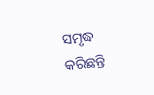ସମୃଦ୍ଧ କରିଛନ୍ତି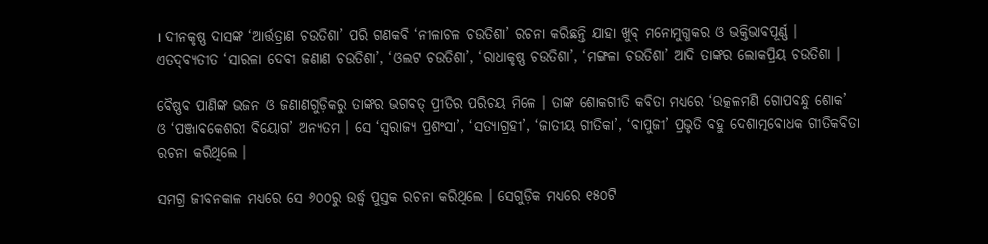। ଦୀନକୃଷ୍ଣ ଦାସଙ୍କ ‘ଆର୍ତ୍ତତ୍ରାଣ ଚଉତିଶା’ ପରି ଗଣକବି ‘ନୀଳାଚଳ ଚଉତିଶା’ ରଚନା କରିଛନ୍ତି ଯାହା ଖୁବ୍‌ ମନୋମୁଗ୍ଧକର ଓ ଭକ୍ତିଭାବପୂର୍ଣ୍ଣ । ଏତଦ୍‍ବ୍ୟତୀତ ‘ସାରଳା ଦେବୀ ଜଣାଣ ଚଉତିଶା’, ‘ଓଲଟ ଚଉତିଶା’, ‘ରାଧାକୃଷ୍ଣ ଚଉତିଶା’, ‘ମଙ୍ଗଳା ଚଉତିଶା’ ଆଦି ତାଙ୍କର ଲୋକପ୍ରିୟ ଚଉତିଶା ।

ବୈଷ୍ଣବ ପାଣିଙ୍କ ଭଜନ ଓ ଜଣାଣଗୁଡ଼ିକରୁ ତାଙ୍କର ଭଗବତ୍‍ ପ୍ରୀତିର ପରିଚୟ ମିଳେ । ତାଙ୍କ ଶୋକଗୀତି କବିତା ମଧ୍ୟରେ ‘ଉତ୍କଳମଣି ଗୋପବନ୍ଧୁ ଶୋକ’ ଓ ‘ପଞ୍ଜାବକେଶରୀ ବିୟୋଗ’ ଅନ୍ୟତମ । ସେ ‘ସ୍ୱରାଜ୍ୟ ପ୍ରଶଂସା’, ‘ସତ୍ୟାଗ୍ରହୀ’, ‘ଜାତୀୟ ଗୀତିକା’, ‘ବାପୁଜୀ’ ପ୍ରଭୃତି ବହୁ ଦେଶାତ୍ମବୋଧକ ଗୀତିକବିତା ରଚନା କରିଥିଲେ ।

ସମଗ୍ର ଜୀବନକାଳ ମଧ୍ୟରେ ସେ ୬୦୦ରୁ ଉର୍ଦ୍ଧ୍ୱ ପୁସ୍ତକ ରଚନା କରିଥିଲେ । ସେଗୁଡ଼ିକ ମଧ୍ୟରେ ୧୫୦ଟି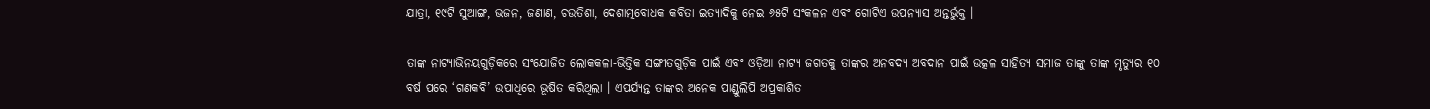ଯାତ୍ରା, ୧୯ଟି ସୁଆଙ୍ଗ, ଭଜନ, ଜଣାଣ, ଚଉତିଶା, ଦେଶାତ୍ମବୋଧକ କବିତା ଇତ୍ୟାଦିକୁ ନେଇ ୬୫ଟି ସଂକଳନ ଏବଂ ଗୋଟିଏ ଉପନ୍ୟାସ ଅନ୍ତର୍ଭୁକ୍ତ ।

ତାଙ୍କ ନାଟ୍ୟାଭିନୟଗୁଡ଼ିକରେ ସଂଯୋଜିତ ଲୋକକଳା-ଭିତ୍ତିକ ସଙ୍ଗୀତଗୁଡ଼ିକ ପାଇଁ ଏବଂ ଓଡ଼ିଆ ନାଟ୍ୟ ଜଗତକୁ ତାଙ୍କର ଅନବଦ୍ୟ ଅବଦାନ ପାଇଁ ଉତ୍କଳ ସାହିତ୍ୟ ସମାଜ ତାଙ୍କୁ ତାଙ୍କ ମୃତ୍ୟୁର ୧୦ ବର୍ଷ ପରେ ‘ଗଣକବି’ ଉପାଧିରେ ଭୂଷିତ କରିଥିଲା । ଏପର୍ଯ୍ୟନ୍ତ ତାଙ୍କର ଅନେକ ପାଣ୍ଡୁଲିପି ଅପ୍ରକାଶିତ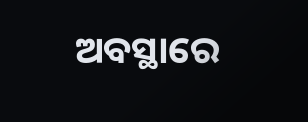ଅବସ୍ଥାରେ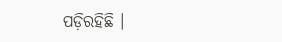ପଡ଼ିରହିଛି ।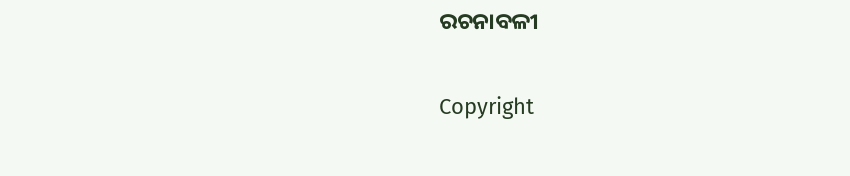ରଚନାବଳୀ

Copyright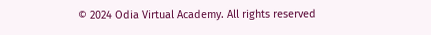© 2024 Odia Virtual Academy. All rights reserved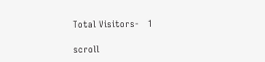Total Visitors-   1

scroll